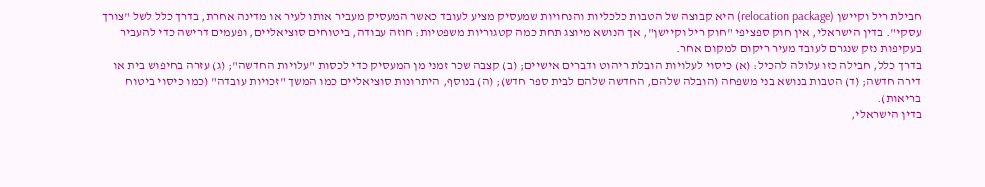חבילת ריל וקיישן (relocation package) היא קבוצה של הטבות כלכליות והנחויות שמעסיק מציע לעובד כאשר המעסיק מעביר אותו לעיר או מדינה אחרת, בדרך כלל לשל "צורך עסקי". בדין הישראלי, אין חוק ספציפי "חוק ריל וקיישן", אך הנושא מיוצג תחת כמה קטגוריות משפטיות: חוזה עבודה, ביטוחים סוציאליים, ופעמים דרישה כדי להעביר בעקיפות נזק שנגרם לעובד מעיר ריקום למקום אחר.
בדרך כלל, חבילה כזו עלולה להכיל: (א) כיסוי לעלויות הובלת ריהוט ודברים אישיים; (ב) קצבה שכר זמני מן המעסיק כדי לכסות "עלויות החדשה"; (ג) עזרה בחיפוש בית או דירה חדשה; (ד) הטבות בנושא בני משפחה (הובלה שלהם, החדשה שלהם לבית ספר חדש); (ה) בנוסף, היתרונות סוציאליים כמו המשך "זכויות עובדה" (כמו כיסוי ביטוח בריאות).
בדין הישראלי,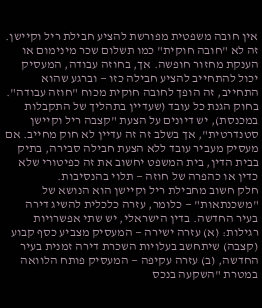אין חובה משפטית מפורשת להציע חבילת ריל וקיישן. זה לא "חובה חוקית" כמו תשלום שכר מינימום או הענקת מחזור חופשה. אך, בחוזה עבודה, המעסיק יכול להתחייב להציע חבילה כזו — וברגע שהוא התחייב, זה הופך לחובה חוקית מכוח "חוזה עבודה".
בחוק הגנת כל עובד (שעדיין בתהליך של התקבלות במכנסת), יש דיונים על הצעת "קצבה ריל וקיישן סטנדרטית", אך בשלב זה זה עדיין לא חוק מחייב. אם מעסיק מעביר עובד ללא הצעת חבילה סבירה, בתיק בבית הדין, בית המשפט יחשוב את זה כפיטורי שלא כדין או כהפרה של חוזה — תלוי בהנסיבות.
חלק חשוב מחבילת ריל וקיישן הוא הנושא של "משכנתאות" — כלומר, עזרה כלכלית להשיג דירה בעיר החדשה. בדין הישראלי, יש שתי אפשרויות רגילות: (א) עזרה ישירה — המעסיק מצביע כסף קבוע (קצבה) שיתחשב בעלויות השכרת דירה זמנית בעיר החדשה, (ב) עזרה עקיפה — המעסיק פותח הלוואה במטרת "השקעה בנכס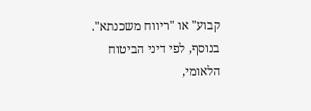קבוע" או "ריווח משכנתא".
בנוסף, לפי דיני הביטוח הלאומי,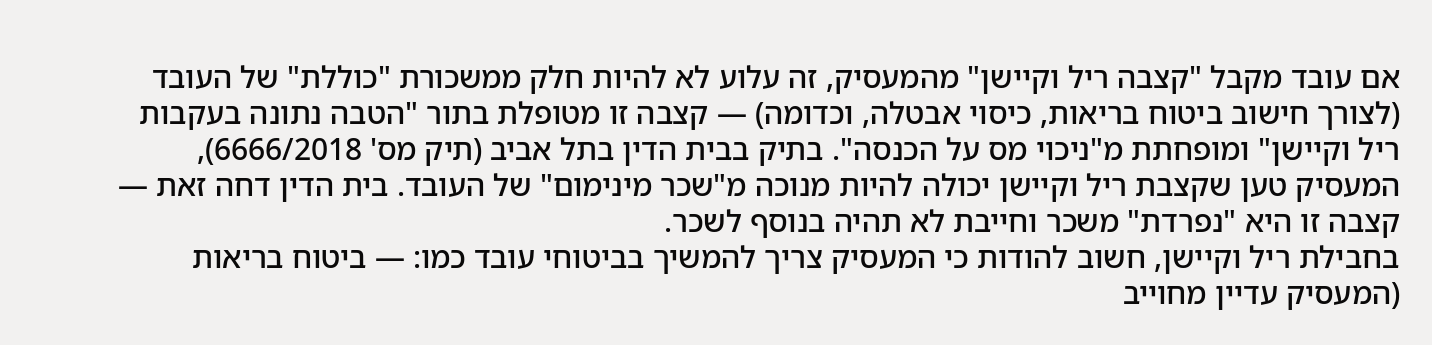אם עובד מקבל "קצבה ריל וקיישן" מהמעסיק, זה עלוע לא להיות חלק ממשכורת "כוללת" של העובד (לצורך חישוב ביטוח בריאות, כיסוי אבטלה, וכדומה) — קצבה זו מטופלת בתור "הטבה נתונה בעקבות ריל וקיישן" ומופחתת מ"ניכוי מס על הכנסה". בתיק בבית הדין בתל אביב (תיק מס' 6666/2018), המעסיק טען שקצבת ריל וקיישן יכולה להיות מנוכה מ"שכר מינימום" של העובד. בית הדין דחה זאת — קצבה זו היא "נפרדת" משכר וחייבת לא תהיה בנוסף לשכר.
בחבילת ריל וקיישן, חשוב להודות כי המעסיק צריך להמשיך בביטוחי עובד כמו: — ביטוח בריאות (המעסיק עדיין מחוייב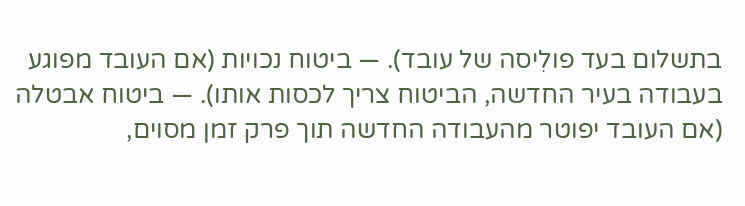בתשלום בעד פולִיסה של עובד). — ביטוח נכויות (אם העובד מפוגע בעבודה בעיר החדשה, הביטוח צריך לכסות אותו). — ביטוח אבטלה (אם העובד יפוטר מהעבודה החדשה תוך פרק זמן מסוים,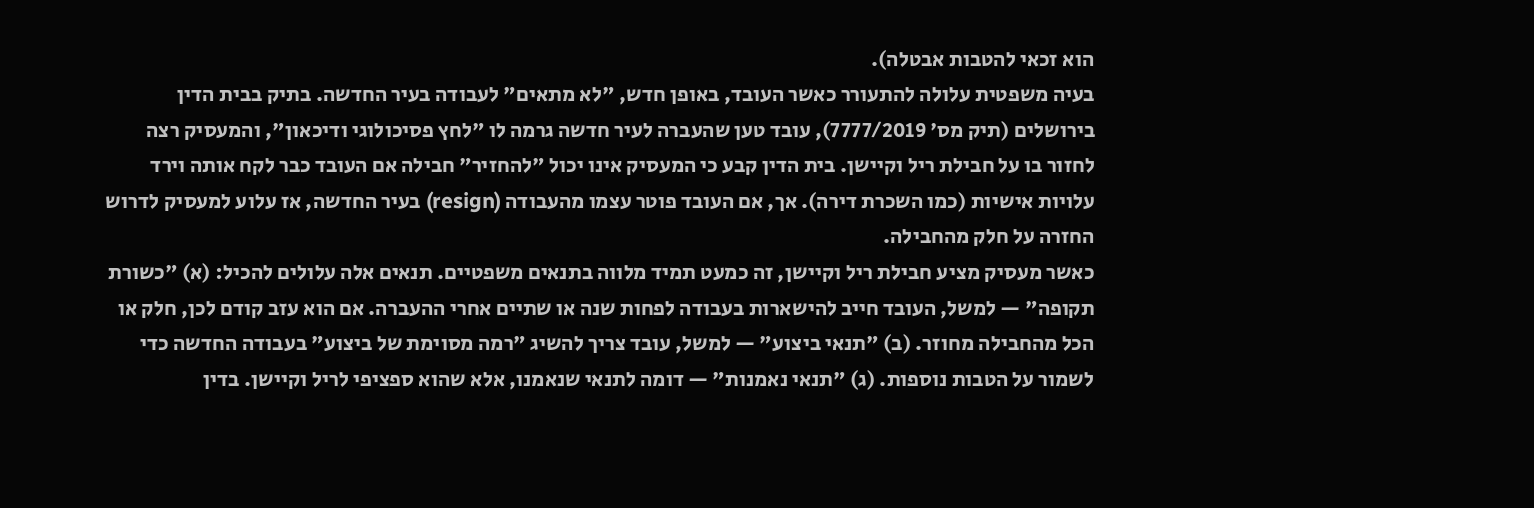הוא זכאי להטבות אבטלה).
בעיה משפטית עלולה להתעורר כאשר העובד, באופן חדש, "לא מתאים" לעבודה בעיר החדשה. בתיק בבית הדין בירושלים (תיק מס' 7777/2019), עובד טען שהעברה לעיר חדשה גרמה לו "לחץ פסיכולוגי ודיכאון", והמעסיק רצה לחזור בו על חבילת ריל וקיישן. בית הדין קבע כי המעסיק אינו יכול "להחזיר" חבילה אם העובד כבר לקח אותה וירד עלויות אישיות (כמו השכרת דירה). אך, אם העובד פוטר עצמו מהעבודה (resign) בעיר החדשה, אז עלוע למעסיק לדרוש החזרה על חלק מהחבילה.
כאשר מעסיק מציע חבילת ריל וקיישן, זה כמעט תמיד מלווה בתנאים משפטיים. תנאים אלה עלולים להכיל: (א) "כשורת תקופה" — למשל, העובד חייב להישארות בעבודה לפחות שנה או שתיים אחרי ההעברה. אם הוא עזב קודם לכן, חלק או הכל מהחבילה מחוזר. (ב) "תנאי ביצוע" — למשל, עובד צריך להשיג "רמה מסוימת של ביצוע" בעבודה החדשה כדי לשמור על הטבות נוספות. (ג) "תנאי נאמנות" — דומה לתנאי שנאמנו, אלא שהוא ספציפי לריל וקיישן. בדין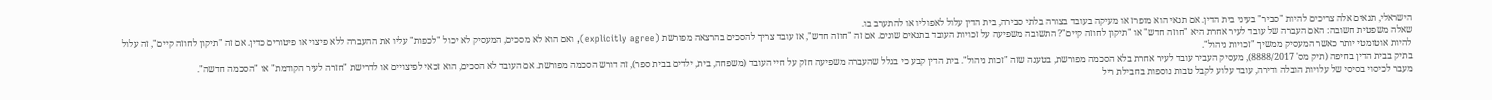הישראלי, תנאים אלה צריכים להיות "סביר" בעיני בית הדין. אם תנאי הוא מופרז או מעיקה בעובד בצורה בלתי סבירה, בית הדין עלול לאפוליו או להתערב בו.
שאלה משפטית חשובה: האם העברה של עובד לעיר אחרת היא "חוזה חדש" או "תיקון לחוזה קיים"? התשובה משפיעה על זכויות העובד בתנאים שונים. אם זה "חוזה חדש", אז עובד צריך להסכים בהרצאה מפורשת (explicitly agree), ואם הוא לא מסכים, המעסיק לא יכול "לכפות" עליו את ההעברה ללא פיצוי או פיטורים כדין. אם זה "תיקון לחוזה קיים", זה עלול להיות אוטומטי יותר כאשר המעסיק ממשיך "זכויות ניהול".
בתיק בבית הדין בחיפה (תיק מס' 8888/2017), מעסיק העביר עובד לעיר אחרת בלא הסכמה מפורשת, בטענה שזה "זכות ניהול". בית הדין קבע כי בגלל שהעברה משפיעה חזק על חיי העובד (משפחה, בית, ילדים בבית ספר), זה דורש הסכמה מפורשת. אם העובד לא הסכים, הוא זכאי לפיצויים או לדרישת "חזרה לעיר הקודמת" או "הסכמה חדשה".
מעבר לכיסוי בסיסי של עלויות הובלה ודירה, עובד עלוע לקבל טבות נוספות בחבילת ריל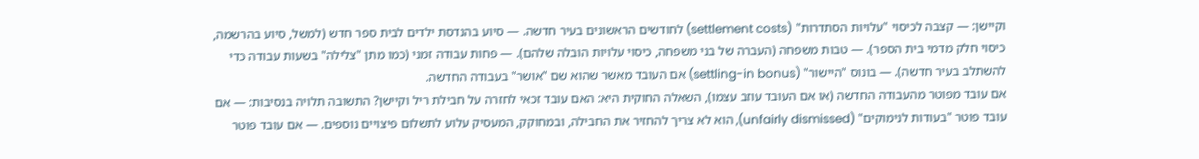וקיישן: — קצבה לכיסוי "עלויות הסתדרות" (settlement costs) לחודשים הראשונים בעיר חדשה. — סיוע בהנדסת ילדים לבית ספר חדש (למשל, סיוע בהרשמה, כיסוי חלק מדמי בית הספר). — טבות משפחה (העברה של בני משפחה, כיסוי עלויות הובלה שלהם). — פחות עבודה זמני (כמו מתן "צלילה" בשעות עבודה כדי להשתלב בעיר חדשה). — בונוס "היישור" (settling-in bonus) אם העובד מאשר שהוא שם "אושר" בעבודה החדשה.
אם עובד מפוטר מהעבודה החדשה (או אם העובד עוזב עצמו), השאלה החוקית היא: האם עובד זכאי לחזרה על חבילת ריל וקיישן? התשובה תלויה בנסיבות: — אם עובד פוטר "בעודות לנימוקים" (unfairly dismissed), הוא לא צריך להחזיר את החבילה, ובמחוקק, המעסיק עלוע לתשלום פיצויים נוספים. — אם עובד פוטר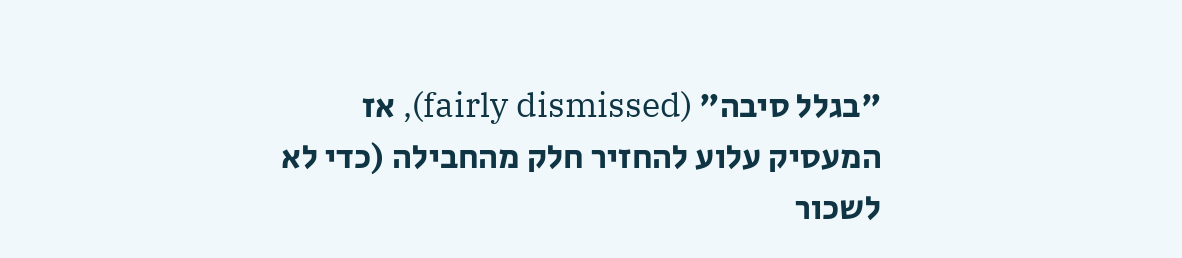"בגלל סיבה" (fairly dismissed), אז המעסיק עלוע להחזיר חלק מהחבילה (כדי לא לשכור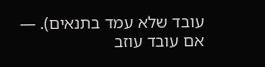עובד שלא עמד בתנאים). — אם עובד עוזב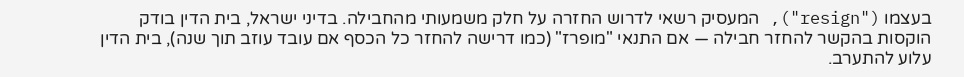בעצמו ("resign"), המעסיק רשאי לדרוש החזרה על חלק משמעותי מהחבילה. בדיני ישראל, בית הדין בודק הוקסות בהקשר להחזר חבילה — אם התנאי "מופרז" (כמו דרישה להחזר כל הכסף אם עובד עוזב תוך שנה), בית הדין עלוע להתערב.